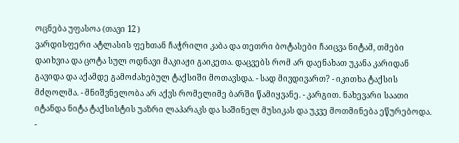ოცნება უფასოა (თავი 12 )
ვარდისფერი ატლასის ფეხთან ჩაჭრილი კაბა და თეთრი ბოტასები ჩაიცვა ნიტამ, თმები დაიხვია და ცოტა სულ ოდნავი მაკიაჟი გაიკეთა. დაცვებს რომ არ დაენახათ უკანა კარიდან გავიდა და აქამდე გამოძახებულ ტაქსიში მოთავსდა. - სად მივდივართ? - იკითხა ტაქსის მძღოლმა. - მნიშვნელობა არ აქვს რომელიმე ბარში წამიყვანე. - კარგით. ნახევარი საათი იტანდა ნიტა ტაქსისტის უაზრი ლაპარაკს და საშინელ მუსიკას და უკვე მოთმინება ეწურებოდა. -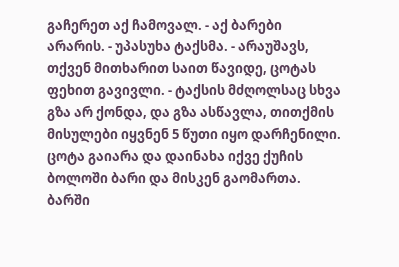გაჩერეთ აქ ჩამოვალ. - აქ ბარები არარის. - უპასუხა ტაქსმა. - არაუშავს, თქვენ მითხარით საით წავიდე, ცოტას ფეხით გავივლი. - ტაქსის მძღოლსაც სხვა გზა არ ქონდა, და გზა ასწავლა, თითქმის მისულები იყვნენ 5 წუთი იყო დარჩენილი. ცოტა გაიარა და დაინახა იქვე ქუჩის ბოლოში ბარი და მისკენ გაომართა. ბარში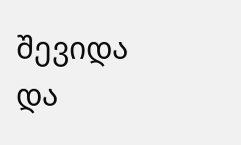შევიდა და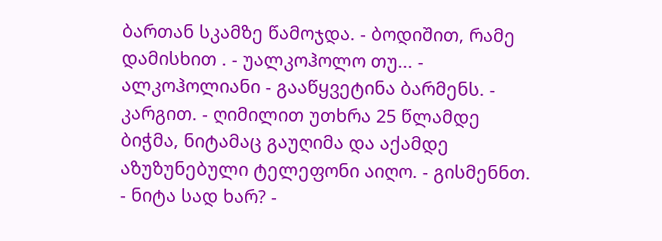ბართან სკამზე წამოჯდა. - ბოდიშით, რამე დამისხით . - უალკოჰოლო თუ... - ალკოჰოლიანი - გააწყვეტინა ბარმენს. - კარგით. - ღიმილით უთხრა 25 წლამდე ბიჭმა, ნიტამაც გაუღიმა და აქამდე აზუზუნებული ტელეფონი აიღო. - გისმენნთ. - ნიტა სად ხარ? -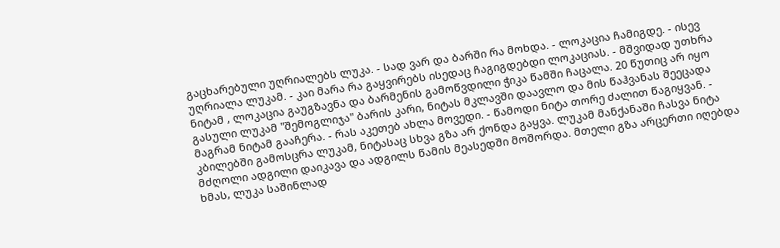გაცხარებული უღრიალებს ლუკა. - სად ვარ და ბარში რა მოხდა. - ლოკაცია ჩამიგდე. - ისევ უღრიალა ლუკამ. - კაი მარა რა გაყვირებს ისედაც ჩაგიგდებდი ლოკაციას. - მშვიდად უთხრა ნიტამ , ლოკაცია გაუგზავნა და ბარმენის გამოწვდილი ჭიკა წამში ჩაცალა. 20 წუთიც არ იყო გასული ლუკამ "შემოგლიჯა" ბარის კარი, ნიტას მკლავში დაავლო და მის წაჰვანას შეეცადა მაგრამ ნიტამ გააჩერა. - რას აკეთებ ახლა მოვედი. - წამოდი ნიტა თორე ძალით წაგიყვან. - კბილებში გამოსცრა ლუკამ, ნიტასაც სხვა გზა არ ქონდა გაყვა. ლუკამ მანქანაში ჩასვა ნიტა მძღოლი ადგილი დაიკავა და ადგილს წამის მეასედში მოშორდა. მთელი გზა არცერთი იღებდა ხმას, ლუკა საშინლად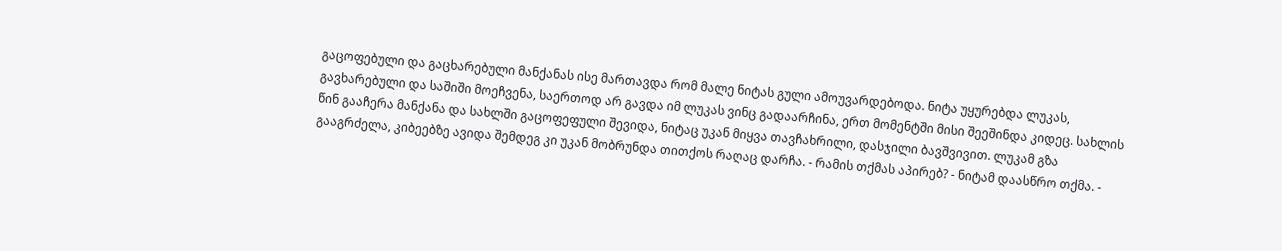გაცოფებული და გაცხარებული მანქანას ისე მართავდა რომ მალე ნიტას გული ამოუვარდებოდა. ნიტა უყურებდა ლუკას, გავხარებული და საშიში მოეჩვენა, საერთოდ არ გავდა იმ ლუკას ვინც გადაარჩინა, ერთ მომენტში მისი შეეშინდა კიდეც. სახლის წინ გააჩერა მანქანა და სახლში გაცოფეფული შევიდა, ნიტაც უკან მიყვა თავჩახრილი, დასჯილი ბავშვივით. ლუკამ გზა გააგრძელა, კიბეებზე ავიდა შემდეგ კი უკან მობრუნდა თითქოს რაღაც დარჩა. - რამის თქმას აპირებ? - ნიტამ დაასწრო თქმა. -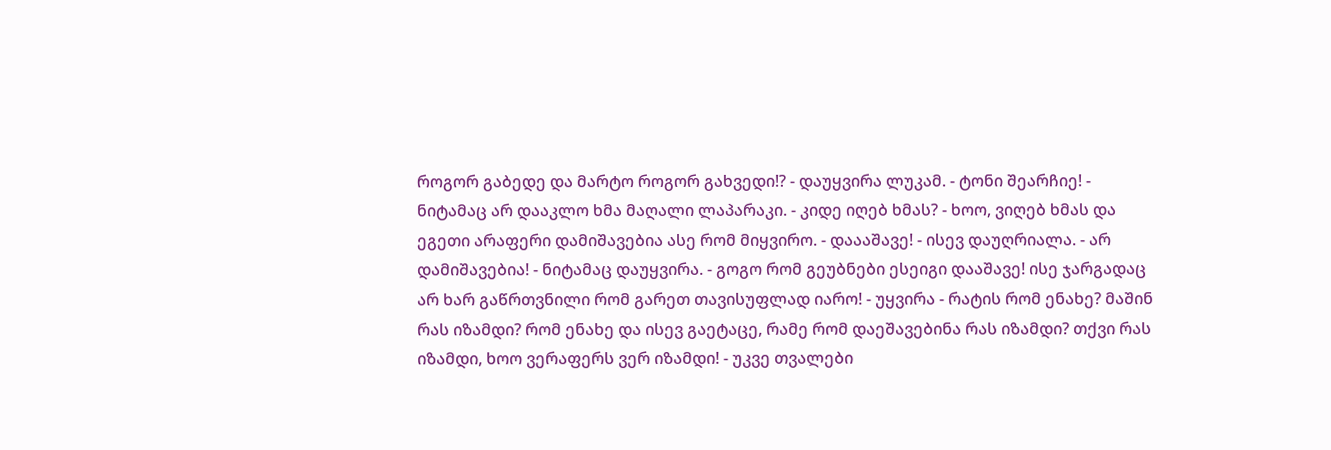როგორ გაბედე და მარტო როგორ გახვედი!? - დაუყვირა ლუკამ. - ტონი შეარჩიე! - ნიტამაც არ დააკლო ხმა მაღალი ლაპარაკი. - კიდე იღებ ხმას? - ხოო, ვიღებ ხმას და ეგეთი არაფერი დამიშავებია ასე რომ მიყვირო. - დაააშავე! - ისევ დაუღრიალა. - არ დამიშავებია! - ნიტამაც დაუყვირა. - გოგო რომ გეუბნები ესეიგი დააშავე! ისე ჯარგადაც არ ხარ გაწრთვნილი რომ გარეთ თავისუფლად იარო! - უყვირა - რატის რომ ენახე? მაშინ რას იზამდი? რომ ენახე და ისევ გაეტაცე, რამე რომ დაეშავებინა რას იზამდი? თქვი რას იზამდი, ხოო ვერაფერს ვერ იზამდი! - უკვე თვალები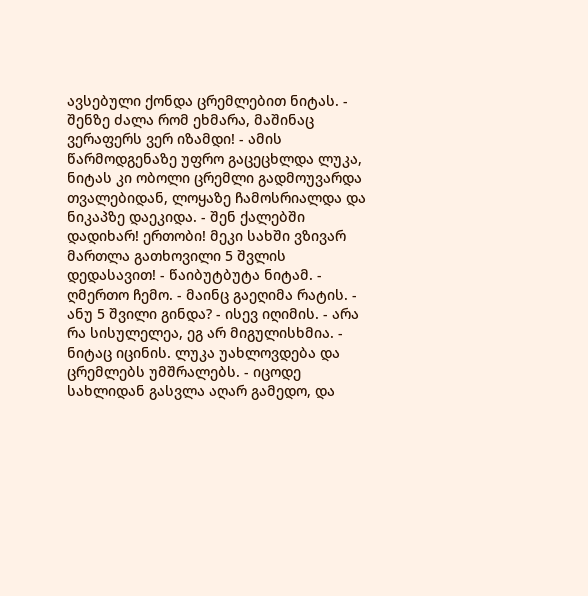ავსებული ქონდა ცრემლებით ნიტას. - შენზე ძალა რომ ეხმარა, მაშინაც ვერაფერს ვერ იზამდი! - ამის წარმოდგენაზე უფრო გაცეცხლდა ლუკა, ნიტას კი ობოლი ცრემლი გადმოუვარდა თვალებიდან, ლოყაზე ჩამოსრიალდა და ნიკაპზე დაეკიდა. - შენ ქალებში დადიხარ! ერთობი! მეკი სახში ვზივარ მართლა გათხოვილი 5 შვლის დედასავით! - წაიბუტბუტა ნიტამ. - ღმერთო ჩემო. - მაინც გაეღიმა რატის. - ანუ 5 შვილი გინდა? - ისევ იღიმის. - არა რა სისულელეა, ეგ არ მიგულისხმია. - ნიტაც იცინის. ლუკა უახლოვდება და ცრემლებს უმშრალებს. - იცოდე სახლიდან გასვლა აღარ გამედო, და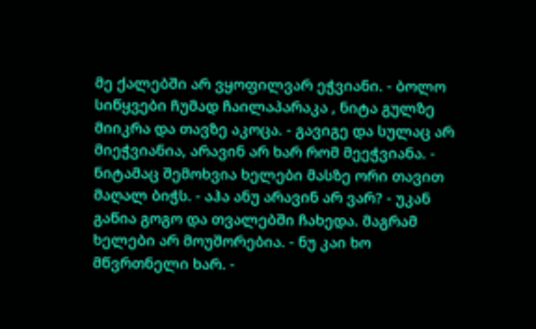მე ქალებში არ ვყოფილვარ ეჭვიანი. - ბოლო სიწყვები ჩუმად ჩაილაპარაკა , ნიტა გულზე მიიკრა და თავზე აკოცა. - გავიგე და სულაც არ მიეჭვიანია, არავინ არ ხარ რომ მეეჭვიანა. - ნიტამაც შემოხვია ხელები მასზე ორი თავით მაღალ ბიჭს. - აჰა ანუ არავინ არ ვარ? - უკან გაწია გოგო და თვალებში ჩახედა. მაგრამ ხელები არ მოუშორებია. - ნუ კაი ხო მწვრთნელი ხარ. -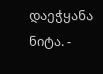დაეჭყანა ნიტა. -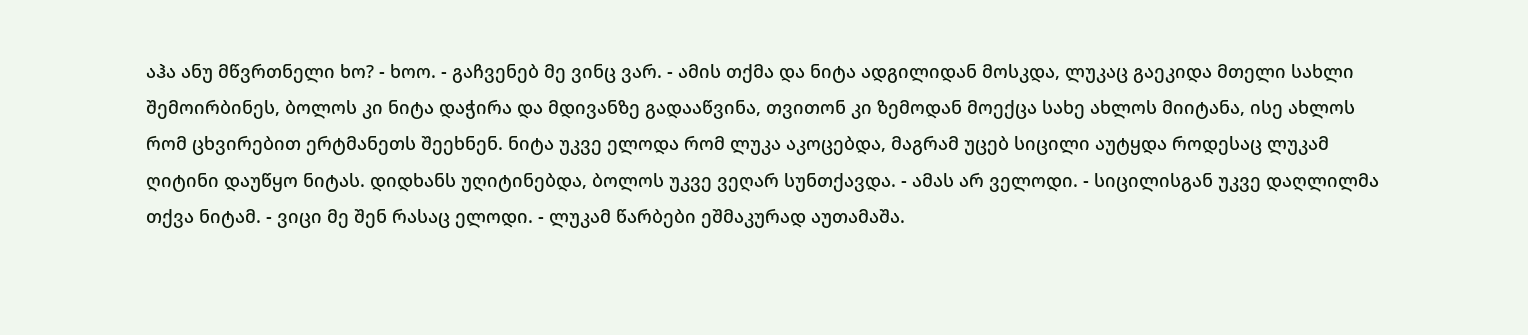აჰა ანუ მწვრთნელი ხო? - ხოო. - გაჩვენებ მე ვინც ვარ. - ამის თქმა და ნიტა ადგილიდან მოსკდა, ლუკაც გაეკიდა მთელი სახლი შემოირბინეს, ბოლოს კი ნიტა დაჭირა და მდივანზე გადააწვინა, თვითონ კი ზემოდან მოექცა სახე ახლოს მიიტანა, ისე ახლოს რომ ცხვირებით ერტმანეთს შეეხნენ. ნიტა უკვე ელოდა რომ ლუკა აკოცებდა, მაგრამ უცებ სიცილი აუტყდა როდესაც ლუკამ ღიტინი დაუწყო ნიტას. დიდხანს უღიტინებდა, ბოლოს უკვე ვეღარ სუნთქავდა. - ამას არ ველოდი. - სიცილისგან უკვე დაღლილმა თქვა ნიტამ. - ვიცი მე შენ რასაც ელოდი. - ლუკამ წარბები ეშმაკურად აუთამაშა.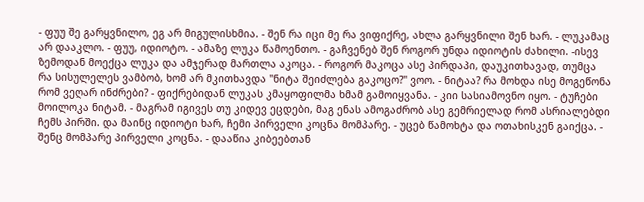- ფუუ შე გარყვნილო, ეგ არ მიგულისხმია. - შენ რა იცი მე რა ვიფიქრე, ახლა გარყვნილი შენ ხარ. - ლუკამაც არ დააკლო. - ფუუ, იდიოტო. - ამაზე ლუკა წამოენთო. - გაჩვენებ შენ როგორ უნდა იდიოტის ძახილი. -ისევ ზემოდან მოექცა ლუკა და ამჯერად მართლა აკოცა. - როგორ მაკოცა ასე პირდაპი, დაუკითხავად, თუმცა რა სისულელეს ვამბობ, ხომ არ მკითხავდა "ნიტა შეიძლება გაკოცო?" ვოო. - ნიტაა? რა მოხდა ისე მოგეწონა რომ ვეღარ ინძრები? - ფიქრებიდან ლუკას კმაყოფილმა ხმამ გამოიყვანა. - კიი სასიამოვნო იყო. - ტუჩები მოილოკა ნიტამ. - მაგრამ იგივეს თუ კიდევ ეცდები, მაგ ენას ამოგაძრობ ასე გემრიელად რომ ასრიალებდი ჩემს პირში. და მაინც იდიოტი ხარ, ჩემი პირველი კოცნა მომპარე. - უცებ წამოხტა და ოთახისკენ გაიქცა. - შენც მომპარე პირველი კოცნა. - დააწია კიბეებთან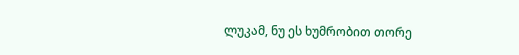ლუკამ, ნუ ეს ხუმრობით თორე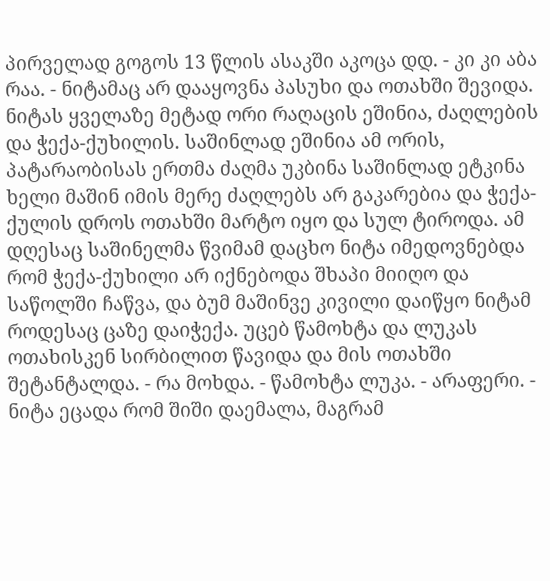პირველად გოგოს 13 წლის ასაკში აკოცა დდ. - კი კი აბა რაა. - ნიტამაც არ დააყოვნა პასუხი და ოთახში შევიდა. ნიტას ყველაზე მეტად ორი რაღაცის ეშინია, ძაღლების და ჭექა-ქუხილის. საშინლად ეშინია ამ ორის, პატარაობისას ერთმა ძაღმა უკბინა საშინლად ეტკინა ხელი მაშინ იმის მერე ძაღლებს არ გაკარებია და ჭექა-ქულის დროს ოთახში მარტო იყო და სულ ტიროდა. ამ დღესაც საშინელმა წვიმამ დაცხო ნიტა იმედოვნებდა რომ ჭექა-ქუხილი არ იქნებოდა შხაპი მიიღო და საწოლში ჩაწვა, და ბუმ მაშინვე კივილი დაიწყო ნიტამ როდესაც ცაზე დაიჭექა. უცებ წამოხტა და ლუკას ოთახისკენ სირბილით წავიდა და მის ოთახში შეტანტალდა. - რა მოხდა. - წამოხტა ლუკა. - არაფერი. - ნიტა ეცადა რომ შიში დაემალა, მაგრამ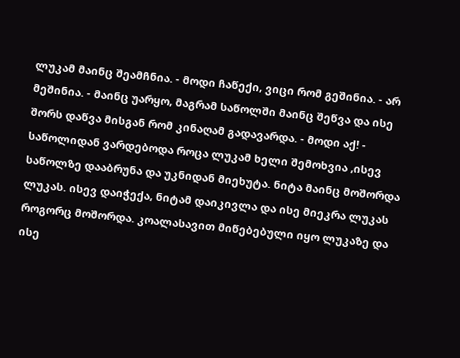ლუკამ მაინც შეამჩნია. - მოდი ჩაწექი, ვიცი რომ გეშინია. - არ მეშინია. - მაინც უარყო, მაგრამ საწოლში მაინც შეწვა და ისე შორს დაწვა მისგან რომ კინაღამ გადავარდა. - მოდი აქ! - საწოლიდან ვარდებოდა როცა ლუკამ ხელი შემოხვია ,ისევ საწოლზე დააბრუნა და უკნიდან მიეხუტა. ნიტა მაინც მოშორდა ლუკას. ისევ დაიჭექა, ნიტამ დაიკივლა და ისე მიეკრა ლუკას როგორც მოშორდა. კოალასავით მიწებებული იყო ლუკაზე და ისე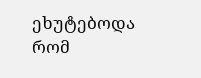ეხუტებოდა რომ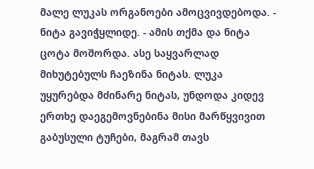მალე ლუკას ორგანოები ამოცვივდებოდა. - ნიტა გავიჭყლიდე. - ამის თქმა და ნიტა ცოტა მოშორდა. ასე საყვარლად მიხუტებულს ჩაეზინა ნიტას. ლუკა უყურებდა მძინარე ნიტას, უნდოდა კიდევ ერთხე დაეგემოვნებინა მისი მარწყვივით გაბუსული ტუჩები, მაგრამ თავს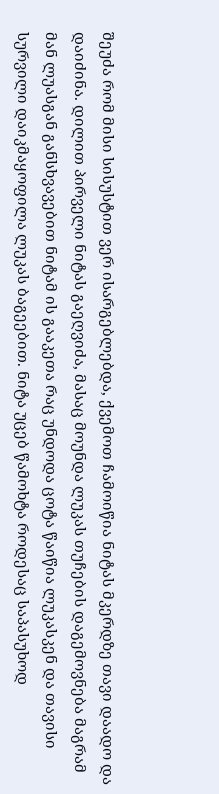შეუძა რომ მისი სისუსტით ვერ ისარგებლებდა, ქვემოთ ჩამოიწია ნიტას მკერდზე თავი დაადო და დაიძინა. დილით პირველი ნიტას გაეღვიძა, მასაც მოუნდა ლუკას თუჩების დაგემოვნება მაგრამ მან ლუასგან განსხვავებით ნიტამ ის გააკეთა რაც უნდოდა ცოტა წაიწია ლუკასკენ და თავისი სურვილი დაიკმაყოფილა ლუკას ბაგეებით. ნიტა უცებ წამოხტა როდესაც საპასუხოდ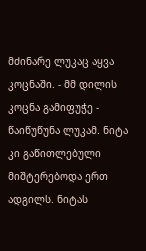მძინარე ლუკაც აყვა კოცნაში. - მმ დილის კოცნა გამიფუჭე - წაიწუწუნა ლუკამ. ნიტა კი გაწითლებული მიშტერებოდა ერთ ადგილს. ნიტას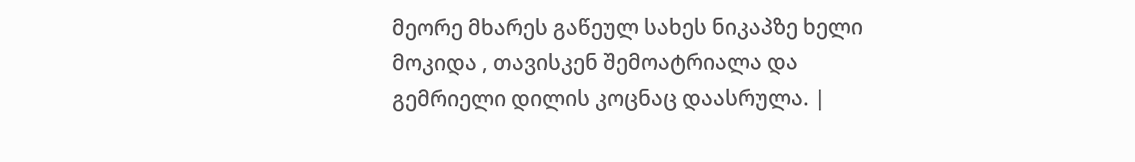მეორე მხარეს გაწეულ სახეს ნიკაპზე ხელი მოკიდა , თავისკენ შემოატრიალა და გემრიელი დილის კოცნაც დაასრულა. |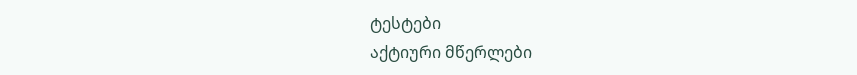ტესტები
აქტიური მწერლები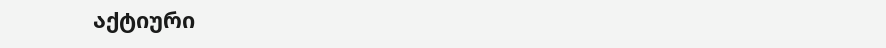აქტიური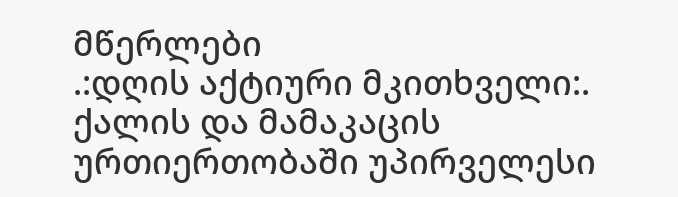მწერლები
.:დღის აქტიური მკითხველი:.
ქალის და მამაკაცის ურთიერთობაში უპირველესი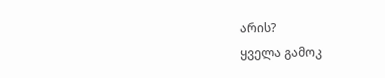არის?
ყველა გამოკ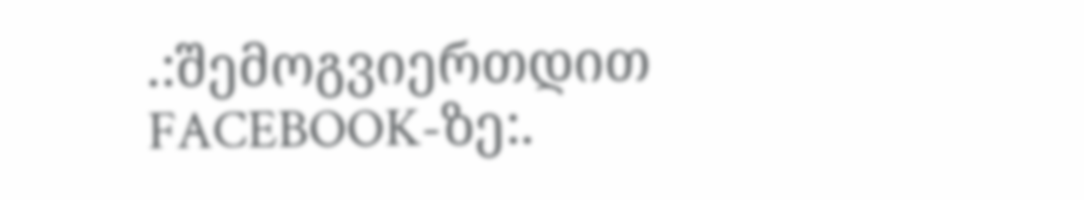.:შემოგვიერთდით FACEBOOK-ზე:.